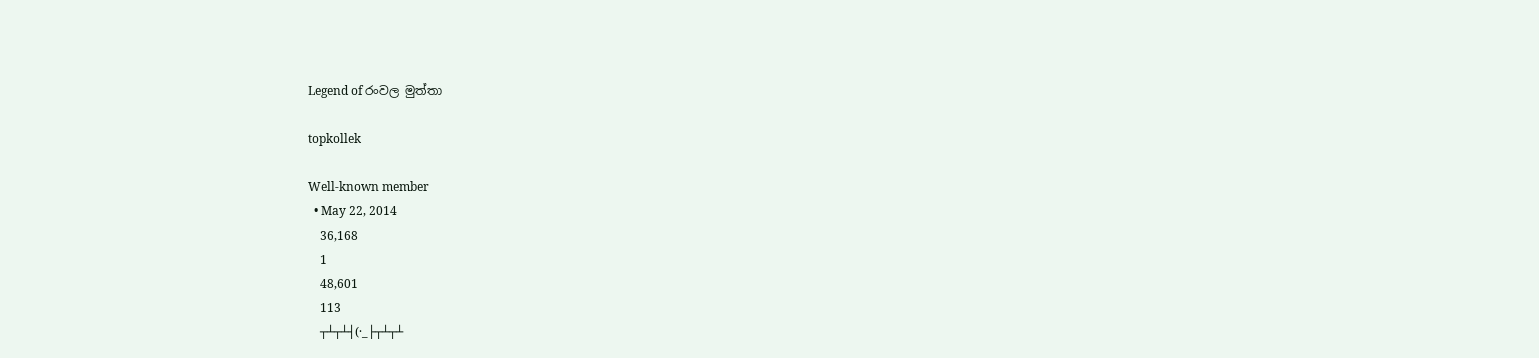Legend of රංවල මුත්තා

topkollek

Well-known member
  • May 22, 2014
    36,168
    1
    48,601
    113
    ┬┴┬┴┤(·_├┬┴┬┴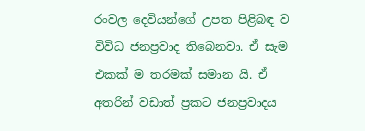රංවල දෙවියන්ගේ උපත පිළිබඳ ව විවිධ ජනප්‍රවාද තිබෙනවා. ඒ සැම එකක් ම තරමක් සමාන යි. ඒ අතරින් වඩාත් ප්‍රකට ජනප්‍රවාදය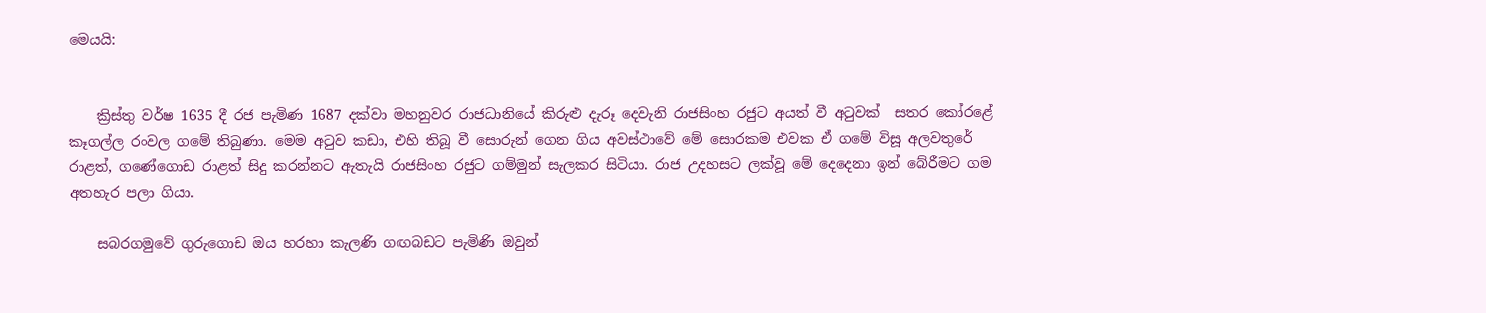මෙයයි:


    ක්‍රිස්තු වර්ෂ 1635 දී රජ පැමිණ 1687 දක්වා මහනුවර රාජධානියේ කිරුළු දැරූ දෙවැනි රාජසිංහ රජුට අයත් වී අටුවක් ‌ සතර කෝරළේ කෑගල්ල රංවල ගමේ තිබුණා. මෙම අටුව කඩා, එහි තිබූ වී සොරුන් ගෙන ගිය අවස්‌ථාවේ මේ සොරකම එවක ඒ ගමේ විසූ අලවතුරේ රාළත්, ගණේගොඩ රාළත් සිදු කරන්නට ඇතැයි රාජසිංහ රජුට ගම්මුන් සැලකර සිටියා. රාජ උදහසට ලක්‌වූ මේ දෙදෙනා ඉන් බේරීමට ගම අතහැර පලා ගියා.

    සබරගමුවේ ගුරුගොඩ ඔය හරහා කැලණි ගඟබඩට පැමිණි ඔවුන්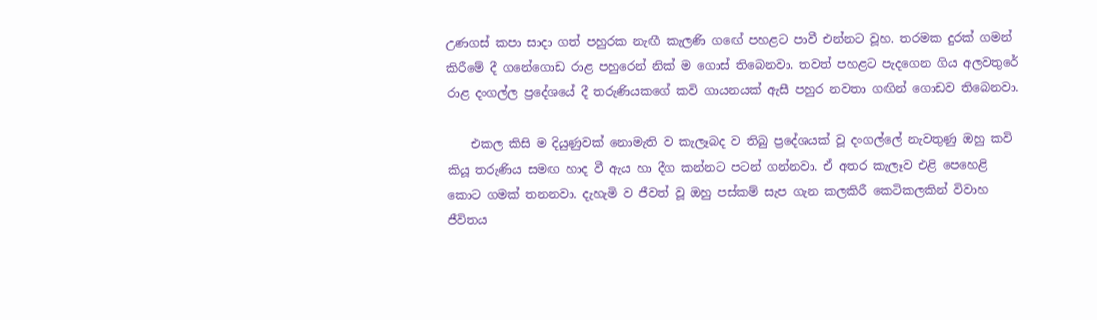උණගස්‌ කපා සාදා ගත් පහුරක නැඟී කැලණි ගඟේ පහළට පාවී එන්නට වූහ. තරමක දුරක් ගමන් කිරීමේ දී ගනේගොඩ රාළ පහුරෙන් නික් ම ගොස් තිබෙනවා. තවත් පහළට පැදගෙන ගිය අලවතුරේ රාළ දංගල්ල ප්‍රදේශයේ දී තරුණියකගේ කවි ගායනයක් ඇසී පහුර නවතා ගඟින් ගොඩව තිබෙනවා.

    එකල කිසි ම දියුණුවක්‌ නොමැති ව කැලෑබද ව තිබු ප්‍රදේශයක් වූ දංගල්ලේ නැවතුණු ඔහු කවි කියූ තරුණිය සමඟ හාද වී ඇය හා දීග කන්නට පටන් ගන්නවා. ඒ අතර කැලෑව එළි පෙහෙළි කොට ගමක්‌ තනනවා. දැහැමි ව ජීවත් වූ ඔහු පස්කම් සැප ගැන කලකිරී කෙටිකලකින් විවාහ ජීවිතය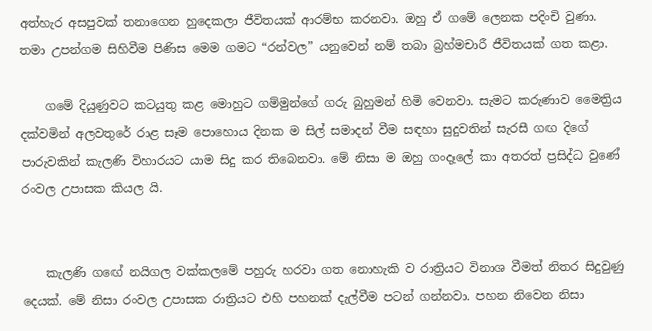අත්හැර අසපුවක් තනාගෙන හුදෙකලා ජීවිතයක් ආරම්භ කරනවා. ඔහු ඒ ගමේ ලෙනක පදිංචි වුණා. තමා උපන්ගම සිහිවීම පිණිස මෙම ගමට “රන්වල” යනුවෙන් නම් තබා බ්‍රහ්මචාරී ජීවිතයක් ගත කළා.

    ගමේ දියුණුවට කටයුතු කළ මොහුට ගම්මුන්ගේ ගරු බුහුමන් හිමි වෙනවා. සැමට කරුණාව මෛත්‍රිය දක්වමින් අලවතුරේ රාළ සෑම පොහොය දිනක ම සිල් සමාදන් වීම සඳහා සුදුවතින් සැරසී ගඟ දිගේ පාරුවකින් කැලණි විහාරයට යාම සිදු කර තිබෙනවා. මේ නිසා ම ඔහු ගංදෑලේ කා අතරත් ප්‍රසිද්ධ වුණේ රංවල උපාසක කියල යි.


    කැලණි ගඟේ නයිගල වක්කලමේ පහුරු හරවා ගත නොහැකි ව රාත්‍රියට විනාශ වීමත් නිතර සිදුවුණු දෙයක්. මේ නිසා රංවල උපාසක රාත්‍රියට එහි පහනක් දැල්වීම පටන් ගන්නවා. පහන නිවෙන නිසා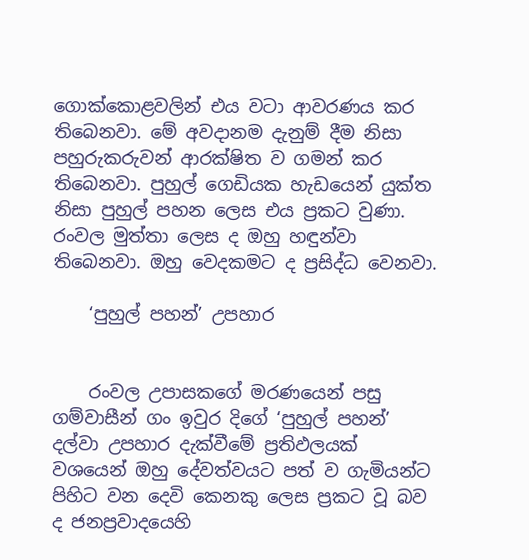ගොක්කොළවලින් එය වටා ආවරණය කර තිබෙනවා. මේ අවදානම දැනුම් දීම නිසා පහුරුකරුවන් ආරක්ෂිත ව ගමන් කර තිබෙනවා. පුහුල් ගෙඩියක හැඩයෙන් යුක්ත නිසා පුහුල් පහන ලෙස එය ප්‍රකට වුණා. රංවල මුත්තා ලෙස ද ඔහු හඳුන්වා තිබෙනවා. ඔහු වෙදකමට ද ප්‍රසිද්ධ වෙනවා.

    ‘පුහුල් පහන්’ උපහාර


    රංවල උපාසකගේ මරණයෙන් පසු ගම්වාසීන් ගං ඉවුර දිගේ ‘පුහුල් පහන්’ දල්වා උපහාර දැක්වීමේ ප්‍රතිඵලයක් වශයෙන් ඔහු දේවත්වයට පත් ව ගැමියන්ට පිහිට වන දෙවි කෙනකු ලෙස ප්‍රකට වූ බව ද ජනප්‍රවාදයෙහි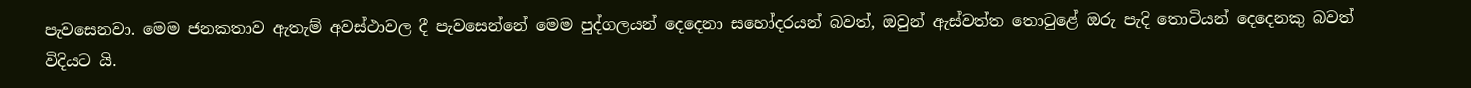පැවසෙනවා. මෙම ජනකතාව ඇතැම් අවස්ථාවල දී පැවසෙන්නේ මෙම පුද්ගලයන් දෙදෙනා සහෝදරයන් බවත්, ඔවුන් ඇස්වත්ත තොටුළේ ඔරු පැදි තොටියන් දෙදෙනකු බවත් විදියට යි.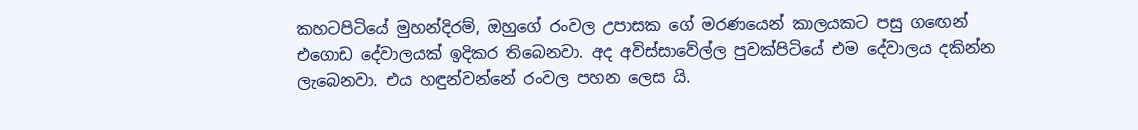කහටපිටියේ මුහන්දිරම්, ඔහුගේ රංවල උපාසක ගේ මරණයෙන් කාලයකට පසු ගඟෙන් එගොඩ දේවාලයක් ඉදිකර තිබෙනවා. අද අවිස්සාවේල්ල පුවක්පිටියේ එම දේවාලය දකින්න ලැබෙනවා. එය හඳුන්වන්නේ රංවල පහන ලෙස යි.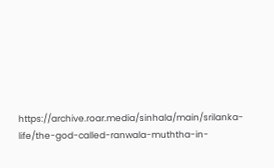https://archive.roar.media/sinhala/main/srilanka-life/the-god-called-ranwala-muththa-in-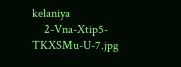kelaniya
    2-Vna-Xtip5-TKXSMu-U-7.jpg